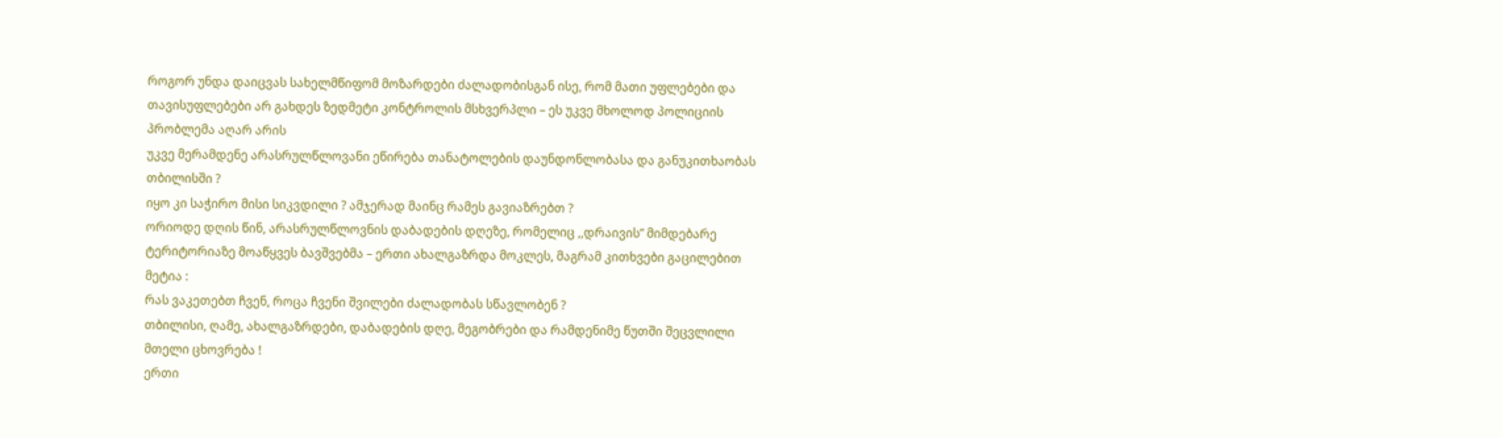როგორ უნდა დაიცვას სახელმწიფომ მოზარდები ძალადობისგან ისე, რომ მათი უფლებები და თავისუფლებები არ გახდეს ზედმეტი კონტროლის მსხვერპლი – ეს უკვე მხოლოდ პოლიციის პრობლემა აღარ არის
უკვე მერამდენე არასრულწლოვანი ეწირება თანატოლების დაუნდონლობასა და განუკითხაობას თბილისში ?
იყო კი საჭირო მისი სიკვდილი ? ამჯერად მაინც რამეს გავიაზრებთ ?
ორიოდე დღის წინ, არასრულწლოვნის დაბადების დღეზე, რომელიც ,,დრაივის” მიმდებარე ტერიტორიაზე მოაწყვეს ბავშვებმა – ერთი ახალგაზრდა მოკლეს, მაგრამ კითხვები გაცილებით მეტია :
რას ვაკეთებთ ჩვენ, როცა ჩვენი შვილები ძალადობას სწავლობენ ?
თბილისი, ღამე, ახალგაზრდები, დაბადების დღე, მეგობრები და რამდენიმე წუთში შეცვლილი მთელი ცხოვრება !
ერთი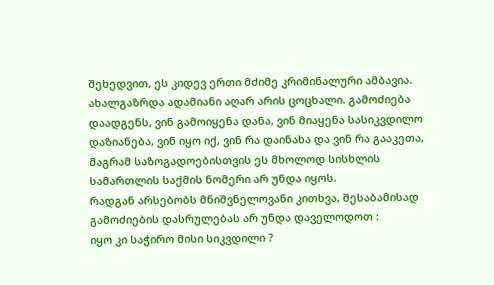შეხედვით, ეს კიდევ ერთი მძიმე კრიმინალური ამბავია.
ახალგაზრდა ადამიანი აღარ არის ცოცხალი. გამოძიება დაადგენს, ვინ გამოიყენა დანა, ვინ მიაყენა სასიკვდილო დაზიანება, ვინ იყო იქ, ვინ რა დაინახა და ვინ რა გააკეთა, მაგრამ საზოგადოებისთვის ეს მხოლოდ სისხლის სამართლის საქმის ნომერი არ უნდა იყოს.
რადგან არსებობს მნიშვნელოვანი კითხვა, შესაბამისად გამოძიების დასრულებას არ უნდა დაველოდოთ :
იყო კი საჭირო მისი სიკვდილი ?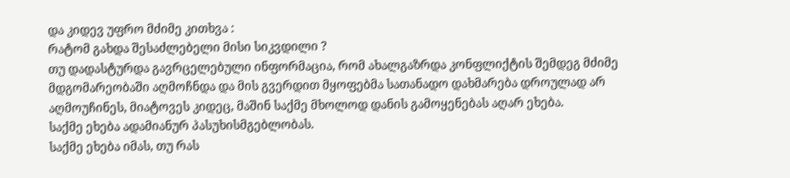და კიდევ უფრო მძიმე კითხვა :
რატომ გახდა შესაძლებელი მისი სიკვდილი ?
თუ დადასტურდა გავრცელებული ინფორმაცია, რომ ახალგაზრდა კონფლიქტის შემდეგ მძიმე მდგომარეობაში აღმოჩნდა და მის გვერდით მყოფებმა სათანადო დახმარება დროულად არ აღმოუჩინეს, მიატოვეს კიდეც, მაშინ საქმე მხოლოდ დანის გამოყენებას აღარ ეხება.
საქმე ეხება ადამიანურ პასუხისმგებლობას.
საქმე ეხება იმას, თუ რას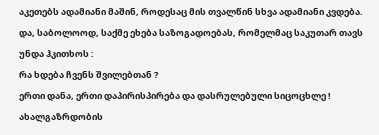აკეთებს ადამიანი მაშინ, როდესაც მის თვალწინ სხვა ადამიანი კვდება.
და, საბოლოოდ, საქმე ეხება საზოგადოებას, რომელმაც საკუთარ თავს უნდა ჰკითხოს :
რა ხდება ჩვენს შვილებთან ?
ერთი დანა, ერთი დაპირისპირება და დასრულებული სიცოცხლე !
ახალგაზრდობის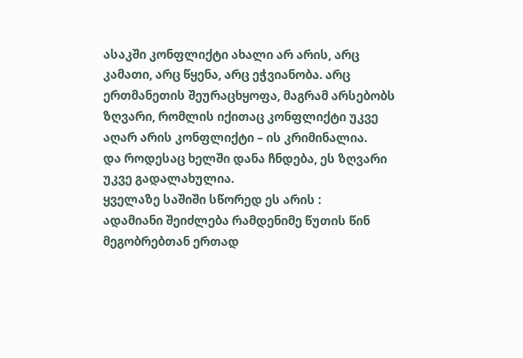ასაკში კონფლიქტი ახალი არ არის, არც კამათი, არც წყენა, არც ეჭვიანობა. არც ერთმანეთის შეურაცხყოფა, მაგრამ არსებობს ზღვარი, რომლის იქითაც კონფლიქტი უკვე აღარ არის კონფლიქტი – ის კრიმინალია.
და როდესაც ხელში დანა ჩნდება, ეს ზღვარი უკვე გადალახულია.
ყველაზე საშიში სწორედ ეს არის :
ადამიანი შეიძლება რამდენიმე წუთის წინ მეგობრებთან ერთად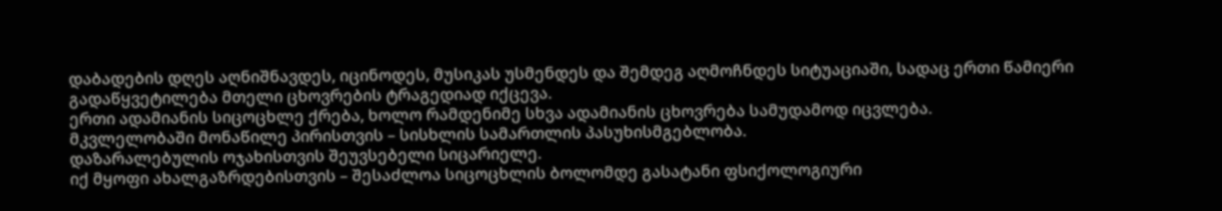დაბადების დღეს აღნიშნავდეს, იცინოდეს, მუსიკას უსმენდეს და შემდეგ აღმოჩნდეს სიტუაციაში, სადაც ერთი წამიერი გადაწყვეტილება მთელი ცხოვრების ტრაგედიად იქცევა.
ერთი ადამიანის სიცოცხლე ქრება, ხოლო რამდენიმე სხვა ადამიანის ცხოვრება სამუდამოდ იცვლება.
მკვლელობაში მონაწილე პირისთვის – სისხლის სამართლის პასუხისმგებლობა.
დაზარალებულის ოჯახისთვის შეუვსებელი სიცარიელე.
იქ მყოფი ახალგაზრდებისთვის – შესაძლოა სიცოცხლის ბოლომდე გასატანი ფსიქოლოგიური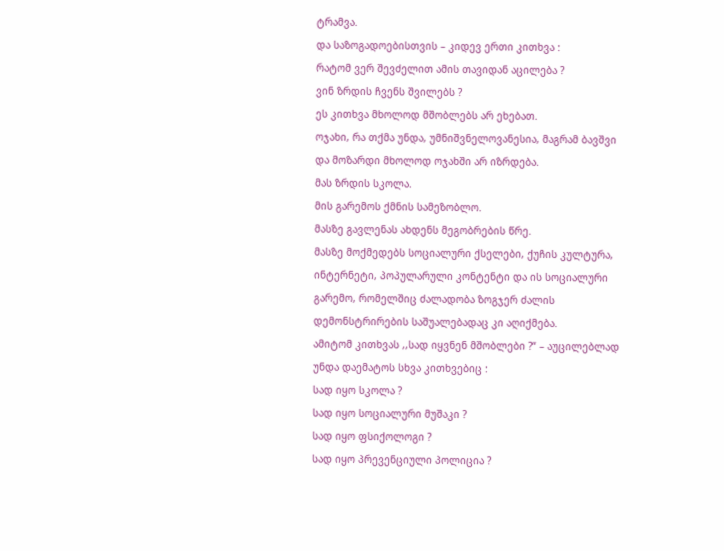ტრამვა.
და საზოგადოებისთვის – კიდევ ერთი კითხვა :
რატომ ვერ შევძელით ამის თავიდან აცილება ?
ვინ ზრდის ჩვენს შვილებს ?
ეს კითხვა მხოლოდ მშობლებს არ ეხებათ.
ოჯახი, რა თქმა უნდა, უმნიშვნელოვანესია, მაგრამ ბავშვი და მოზარდი მხოლოდ ოჯახში არ იზრდება.
მას ზრდის სკოლა.
მის გარემოს ქმნის სამეზობლო.
მასზე გავლენას ახდენს მეგობრების წრე.
მასზე მოქმედებს სოციალური ქსელები, ქუჩის კულტურა, ინტერნეტი, პოპულარული კონტენტი და ის სოციალური გარემო, რომელშიც ძალადობა ზოგჯერ ძალის დემონსტრირების საშუალებადაც კი აღიქმება.
ამიტომ კითხვას ,,სად იყვნენ მშობლები ?“ – აუცილებლად უნდა დაემატოს სხვა კითხვებიც :
სად იყო სკოლა ?
სად იყო სოციალური მუშაკი ?
სად იყო ფსიქოლოგი ?
სად იყო პრევენციული პოლიცია ?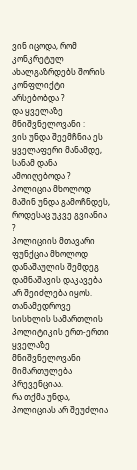ვინ იცოდა, რომ კონკრეტულ ახალგაზრდებს შორის კონფლიქტი არსებობდა ?
და ყველაზე მნიშვნელოვანი :
ვის უნდა შეემჩნია ეს ყველაფერი მანამდე, სანამ დანა ამოიღებოდა ?
პოლიცია მხოლოდ მაშინ უნდა გამოჩნდეს, როდესაც უკვე გვიანია ?
პოლიციის მთავარი ფუნქცია მხოლოდ დანაშაულის შემდეგ დამნაშავის დაკავება არ შეიძლება იყოს.
თანამედროვე სისხლის სამართლის პოლიტიკის ერთ-ერთი ყველაზე მნიშვნელოვანი მიმართულება პრევენციაა.
რა თქმა უნდა, პოლიციას არ შეუძლია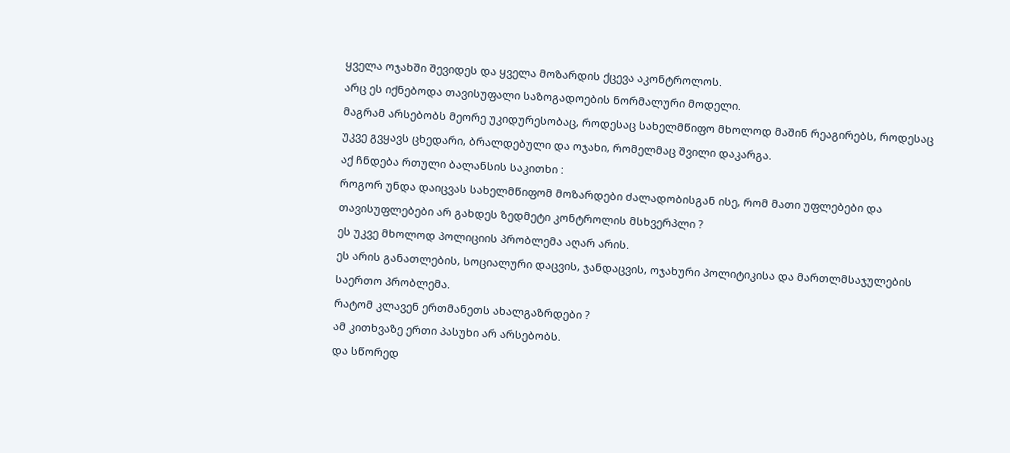ყველა ოჯახში შევიდეს და ყველა მოზარდის ქცევა აკონტროლოს.
არც ეს იქნებოდა თავისუფალი საზოგადოების ნორმალური მოდელი.
მაგრამ არსებობს მეორე უკიდურესობაც, როდესაც სახელმწიფო მხოლოდ მაშინ რეაგირებს, როდესაც უკვე გვყავს ცხედარი, ბრალდებული და ოჯახი, რომელმაც შვილი დაკარგა.
აქ ჩნდება რთული ბალანსის საკითხი :
როგორ უნდა დაიცვას სახელმწიფომ მოზარდები ძალადობისგან ისე, რომ მათი უფლებები და თავისუფლებები არ გახდეს ზედმეტი კონტროლის მსხვერპლი ?
ეს უკვე მხოლოდ პოლიციის პრობლემა აღარ არის.
ეს არის განათლების, სოციალური დაცვის, ჯანდაცვის, ოჯახური პოლიტიკისა და მართლმსაჯულების საერთო პრობლემა.
რატომ კლავენ ერთმანეთს ახალგაზრდები ?
ამ კითხვაზე ერთი პასუხი არ არსებობს.
და სწორედ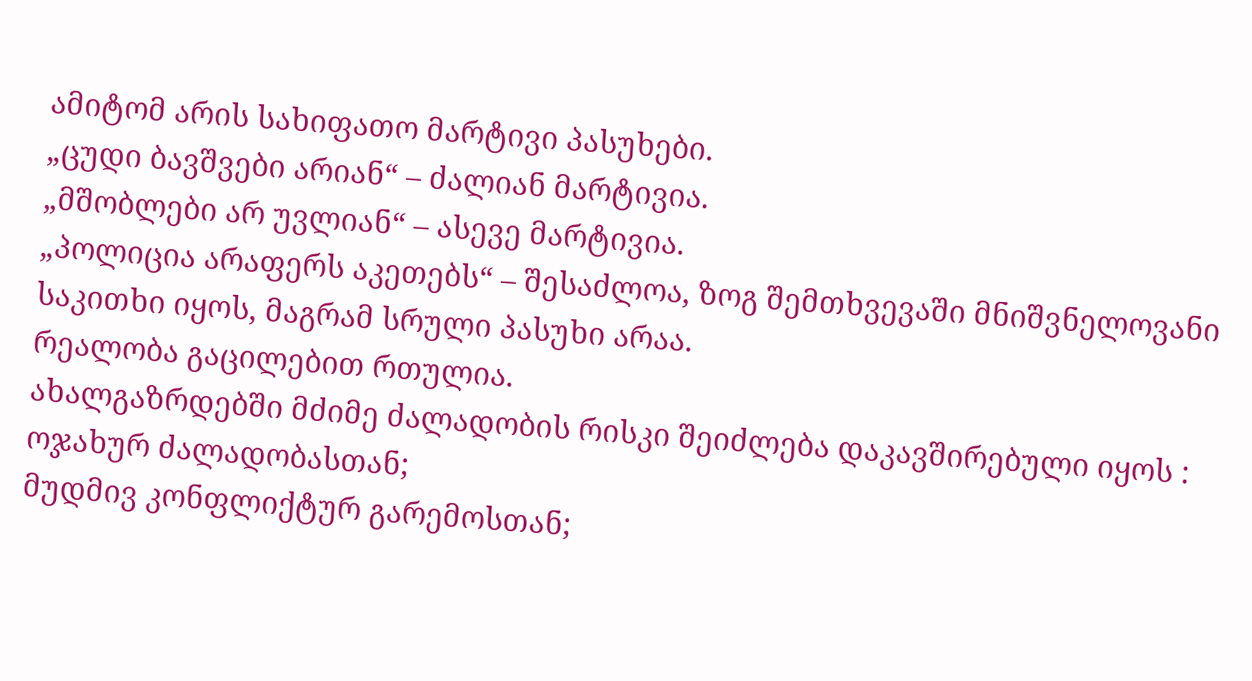ამიტომ არის სახიფათო მარტივი პასუხები.
„ცუდი ბავშვები არიან“ – ძალიან მარტივია.
„მშობლები არ უვლიან“ – ასევე მარტივია.
„პოლიცია არაფერს აკეთებს“ – შესაძლოა, ზოგ შემთხვევაში მნიშვნელოვანი საკითხი იყოს, მაგრამ სრული პასუხი არაა.
რეალობა გაცილებით რთულია.
ახალგაზრდებში მძიმე ძალადობის რისკი შეიძლება დაკავშირებული იყოს :
ოჯახურ ძალადობასთან;
მუდმივ კონფლიქტურ გარემოსთან;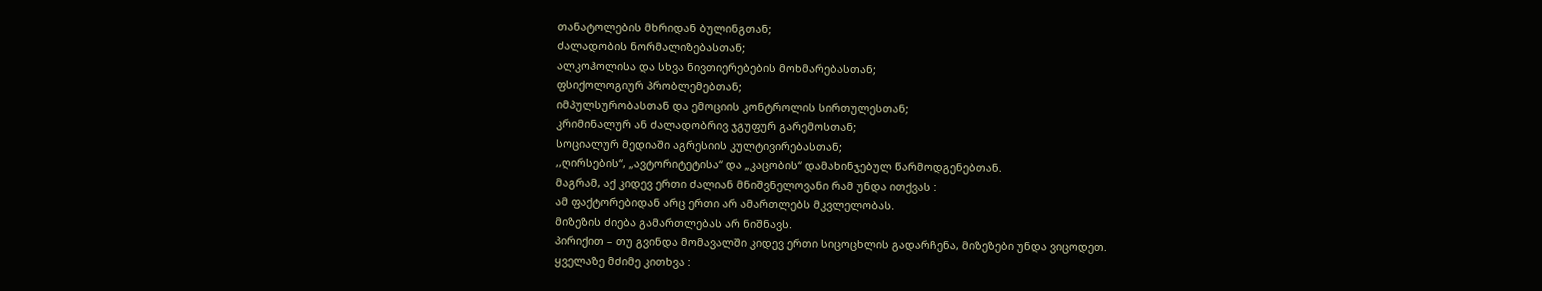თანატოლების მხრიდან ბულინგთან;
ძალადობის ნორმალიზებასთან;
ალკოჰოლისა და სხვა ნივთიერებების მოხმარებასთან;
ფსიქოლოგიურ პრობლემებთან;
იმპულსურობასთან და ემოციის კონტროლის სირთულესთან;
კრიმინალურ ან ძალადობრივ ჯგუფურ გარემოსთან;
სოციალურ მედიაში აგრესიის კულტივირებასთან;
,,ღირსების“, „ავტორიტეტისა“ და „კაცობის“ დამახინჯებულ წარმოდგენებთან.
მაგრამ, აქ კიდევ ერთი ძალიან მნიშვნელოვანი რამ უნდა ითქვას :
ამ ფაქტორებიდან არც ერთი არ ამართლებს მკვლელობას.
მიზეზის ძიება გამართლებას არ ნიშნავს.
პირიქით – თუ გვინდა მომავალში კიდევ ერთი სიცოცხლის გადარჩენა, მიზეზები უნდა ვიცოდეთ.
ყველაზე მძიმე კითხვა :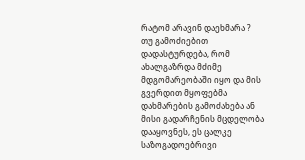რატომ არავინ დაეხმარა ?
თუ გამოძიებით დადასტურდება, რომ ახალგაზრდა მძიმე მდგომარეობაში იყო და მის გვერდით მყოფებმა დახმარების გამოძახება ან მისი გადარჩენის მცდელობა დააყოვნეს, ეს ცალკე საზოგადოებრივი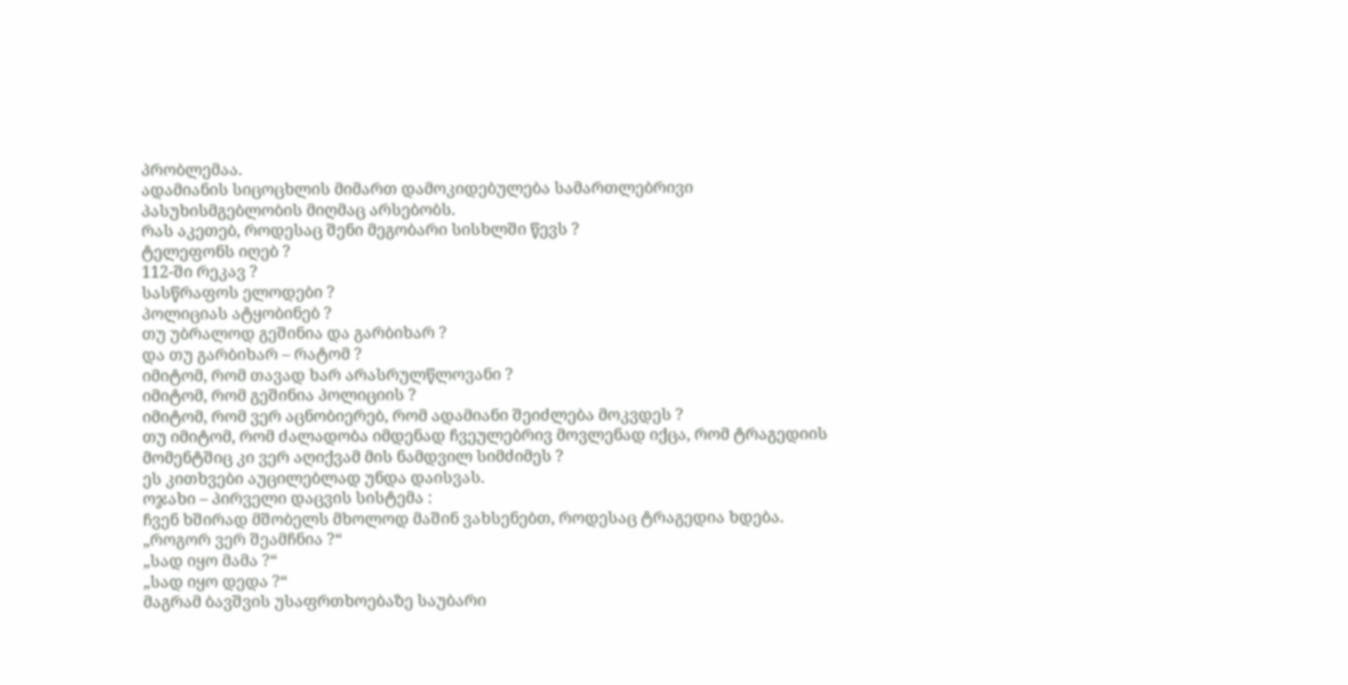პრობლემაა.
ადამიანის სიცოცხლის მიმართ დამოკიდებულება სამართლებრივი პასუხისმგებლობის მიღმაც არსებობს.
რას აკეთებ, როდესაც შენი მეგობარი სისხლში წევს ?
ტელეფონს იღებ ?
112-ში რეკავ ?
სასწრაფოს ელოდები ?
პოლიციას ატყობინებ ?
თუ უბრალოდ გეშინია და გარბიხარ ?
და თუ გარბიხარ – რატომ ?
იმიტომ, რომ თავად ხარ არასრულწლოვანი ?
იმიტომ, რომ გეშინია პოლიციის ?
იმიტომ, რომ ვერ აცნობიერებ, რომ ადამიანი შეიძლება მოკვდეს ?
თუ იმიტომ, რომ ძალადობა იმდენად ჩვეულებრივ მოვლენად იქცა, რომ ტრაგედიის მომენტშიც კი ვერ აღიქვამ მის ნამდვილ სიმძიმეს ?
ეს კითხვები აუცილებლად უნდა დაისვას.
ოჯახი – პირველი დაცვის სისტემა :
ჩვენ ხშირად მშობელს მხოლოდ მაშინ ვახსენებთ, როდესაც ტრაგედია ხდება.
„როგორ ვერ შეამჩნია ?“
„სად იყო მამა ?“
„სად იყო დედა ?“
მაგრამ ბავშვის უსაფრთხოებაზე საუბარი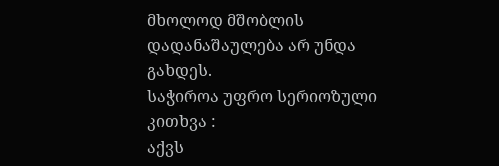მხოლოდ მშობლის დადანაშაულება არ უნდა გახდეს.
საჭიროა უფრო სერიოზული კითხვა :
აქვს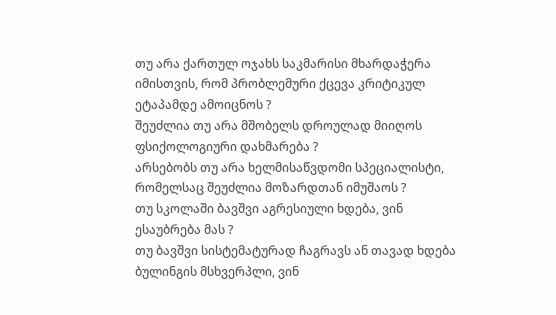თუ არა ქართულ ოჯახს საკმარისი მხარდაჭერა იმისთვის, რომ პრობლემური ქცევა კრიტიკულ ეტაპამდე ამოიცნოს ?
შეუძლია თუ არა მშობელს დროულად მიიღოს ფსიქოლოგიური დახმარება ?
არსებობს თუ არა ხელმისაწვდომი სპეციალისტი, რომელსაც შეუძლია მოზარდთან იმუშაოს ?
თუ სკოლაში ბავშვი აგრესიული ხდება, ვინ ესაუბრება მას ?
თუ ბავშვი სისტემატურად ჩაგრავს ან თავად ხდება ბულინგის მსხვერპლი, ვინ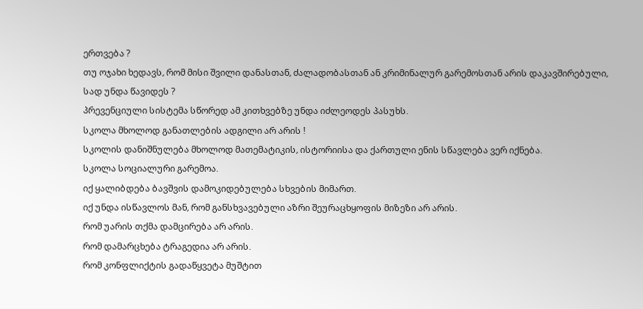ერთვება ?
თუ ოჯახი ხედავს, რომ მისი შვილი დანასთან, ძალადობასთან ან კრიმინალურ გარემოსთან არის დაკავშირებული, სად უნდა წავიდეს ?
პრევენციული სისტემა სწორედ ამ კითხვებზე უნდა იძლეოდეს პასუხს.
სკოლა მხოლოდ განათლების ადგილი არ არის !
სკოლის დანიშნულება მხოლოდ მათემატიკის, ისტორიისა და ქართული ენის სწავლება ვერ იქნება.
სკოლა სოციალური გარემოა.
იქ ყალიბდება ბავშვის დამოკიდებულება სხვების მიმართ.
იქ უნდა ისწავლოს მან, რომ განსხვავებული აზრი შეურაცხყოფის მიზეზი არ არის.
რომ უარის თქმა დამცირება არ არის.
რომ დამარცხება ტრაგედია არ არის.
რომ კონფლიქტის გადაწყვეტა მუშტით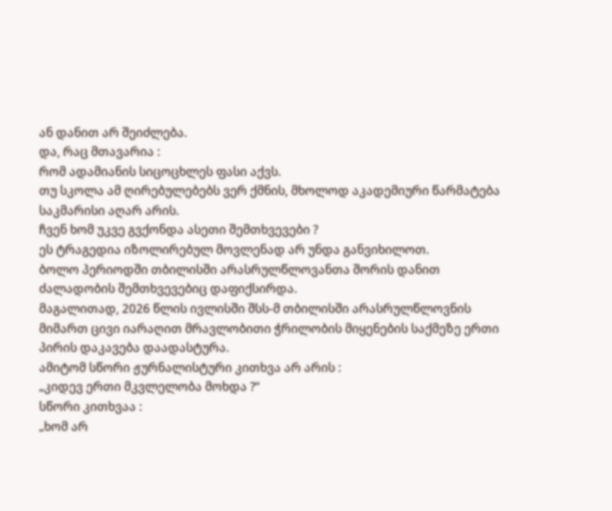ან დანით არ შეიძლება.
და, რაც მთავარია :
რომ ადამიანის სიცოცხლეს ფასი აქვს.
თუ სკოლა ამ ღირებულებებს ვერ ქმნის, მხოლოდ აკადემიური წარმატება საკმარისი აღარ არის.
ჩვენ ხომ უკვე გვქონდა ასეთი შემთხვევები ?
ეს ტრაგედია იზოლირებულ მოვლენად არ უნდა განვიხილოთ.
ბოლო პერიოდში თბილისში არასრულწლოვანთა შორის დანით ძალადობის შემთხვევებიც დაფიქსირდა.
მაგალითად, 2026 წლის ივლისში შსს-მ თბილისში არასრულწლოვნის მიმართ ცივი იარაღით მრავლობითი ჭრილობის მიყენების საქმეზე ერთი პირის დაკავება დაადასტურა.
ამიტომ სწორი ჟურნალისტური კითხვა არ არის :
„კიდევ ერთი მკვლელობა მოხდა ?“
სწორი კითხვაა :
„ხომ არ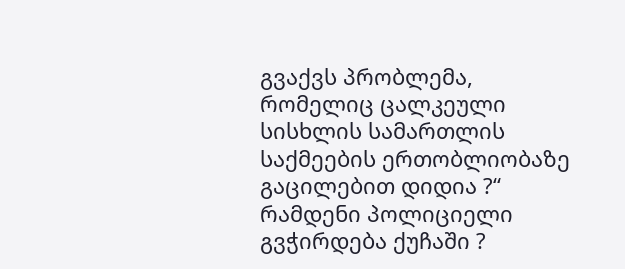გვაქვს პრობლემა, რომელიც ცალკეული სისხლის სამართლის საქმეების ერთობლიობაზე გაცილებით დიდია ?“
რამდენი პოლიციელი გვჭირდება ქუჩაში ?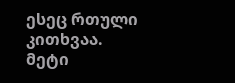ესეც რთული კითხვაა.
მეტი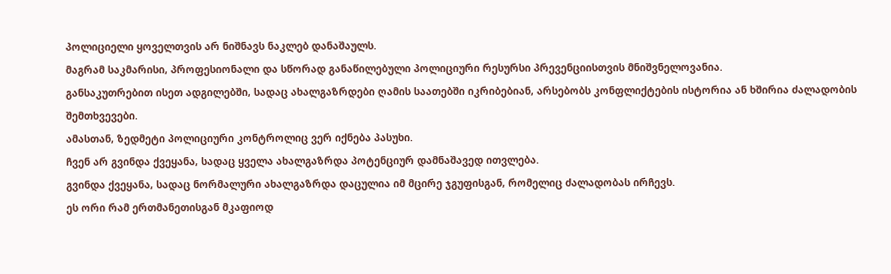პოლიციელი ყოველთვის არ ნიშნავს ნაკლებ დანაშაულს.
მაგრამ საკმარისი, პროფესიონალი და სწორად განაწილებული პოლიციური რესურსი პრევენციისთვის მნიშვნელოვანია.
განსაკუთრებით ისეთ ადგილებში, სადაც ახალგაზრდები ღამის საათებში იკრიბებიან, არსებობს კონფლიქტების ისტორია ან ხშირია ძალადობის შემთხვევები.
ამასთან, ზედმეტი პოლიციური კონტროლიც ვერ იქნება პასუხი.
ჩვენ არ გვინდა ქვეყანა, სადაც ყველა ახალგაზრდა პოტენციურ დამნაშავედ ითვლება.
გვინდა ქვეყანა, სადაც ნორმალური ახალგაზრდა დაცულია იმ მცირე ჯგუფისგან, რომელიც ძალადობას ირჩევს.
ეს ორი რამ ერთმანეთისგან მკაფიოდ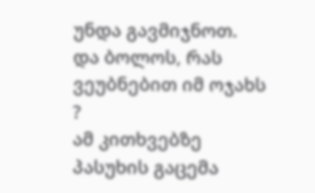უნდა გავმიჯნოთ.
და ბოლოს, რას ვეუბნებით იმ ოჯახს ?
ამ კითხვებზე პასუხის გაცემა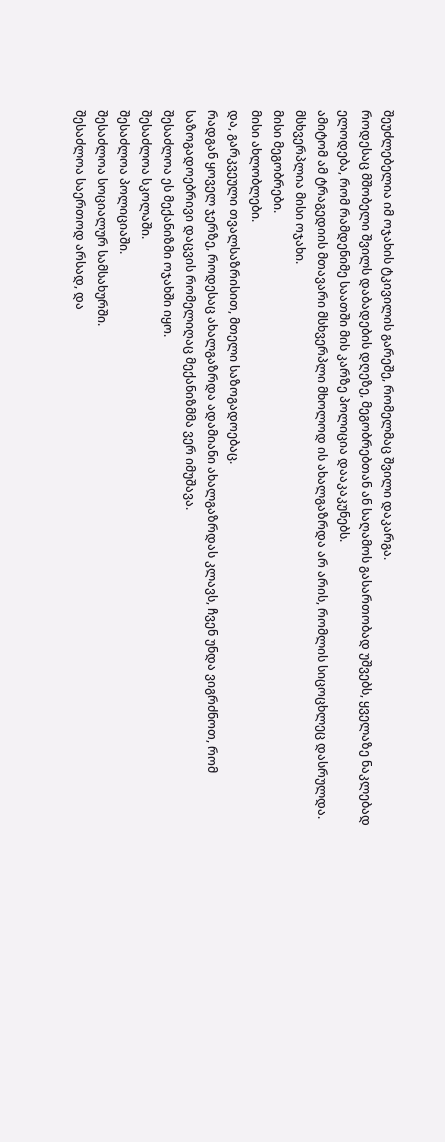შეუძლებელია იმ ოჯახის ტკივილის გარეშე, რომელმაც შვილი დაკარგა.
როდესაც მშობელი შვილს დაბადების დღეზე, მეგობრებთან ან საღამოს გასართობად უშვებს, ყველაზე ნაკლებად ელოდება, რომ რამდენიმე საათში მის კარზე პოლიცია დააკაკუნებს.
ამიტომ ამ ტრაგედიის მთავარი მსხვერპლი მხოლოდ ის ახალგაზრდა არ არის, რომლის სიცოცხლეც დასრულდა.
მსხვერპლია მისი ოჯახი.
მისი მეგობრები.
მისი ახლობლები.
და, გარკვეული თვალსაზრისით, მთელი საზოგადოებაც.
რადგან ყოველ ჯერზე, როდესაც ახალგაზრდა ადამიანი ახალგაზრდას კლავს, ჩვენ უნდა ვიგრძნოთ, რომ საზოგადოებრივი დაცვის რომელიღაც მექანიზმმა ვერ იმუშავა.
შესაძლოა ეს მექანიზმი ოჯახში იყო.
შესაძლოა სკოლაში.
შესაძლოა პოლიციაში.
შესაძლოა სოციალურ სამსახურში.
შესაძლოა საერთოდ არსად, და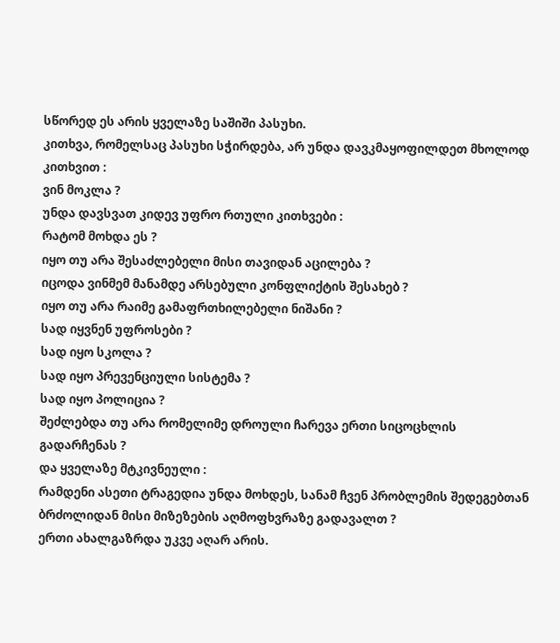სწორედ ეს არის ყველაზე საშიში პასუხი.
კითხვა, რომელსაც პასუხი სჭირდება, არ უნდა დავკმაყოფილდეთ მხოლოდ კითხვით :
ვინ მოკლა ?
უნდა დავსვათ კიდევ უფრო რთული კითხვები :
რატომ მოხდა ეს ?
იყო თუ არა შესაძლებელი მისი თავიდან აცილება ?
იცოდა ვინმემ მანამდე არსებული კონფლიქტის შესახებ ?
იყო თუ არა რაიმე გამაფრთხილებელი ნიშანი ?
სად იყვნენ უფროსები ?
სად იყო სკოლა ?
სად იყო პრევენციული სისტემა ?
სად იყო პოლიცია ?
შეძლებდა თუ არა რომელიმე დროული ჩარევა ერთი სიცოცხლის გადარჩენას ?
და ყველაზე მტკივნეული :
რამდენი ასეთი ტრაგედია უნდა მოხდეს, სანამ ჩვენ პრობლემის შედეგებთან ბრძოლიდან მისი მიზეზების აღმოფხვრაზე გადავალთ ?
ერთი ახალგაზრდა უკვე აღარ არის.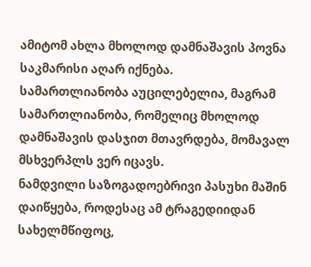ამიტომ ახლა მხოლოდ დამნაშავის პოვნა საკმარისი აღარ იქნება.
სამართლიანობა აუცილებელია, მაგრამ სამართლიანობა, რომელიც მხოლოდ დამნაშავის დასჯით მთავრდება, მომავალ მსხვერპლს ვერ იცავს.
ნამდვილი საზოგადოებრივი პასუხი მაშინ დაიწყება, როდესაც ამ ტრაგედიიდან სახელმწიფოც,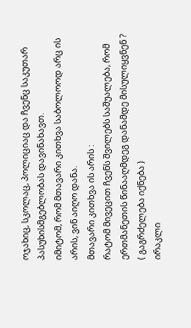ოჯახიც, სკოლაც, პოლიციაც და ჩვენც საკუთარ პასუხისმგებლობას დავინახავთ.
იმიტომ, რომ მთავარი კითხვა საბოლოოდ არც ის არის, ვინ აიღო დანა.
მთავარი კითხვა ის არის :
რატომ მივეცით ჩვენს შვილებს საშუალება, რომ ერთმანეთის წინააღმდეგ დანამდე მისულიყვნენ ?
( გაგრძელება იქნება )
ირაკლი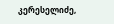კერესელიძე,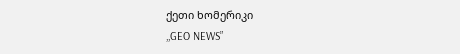ქეთი ხომერიკი
,,GEO NEWS”